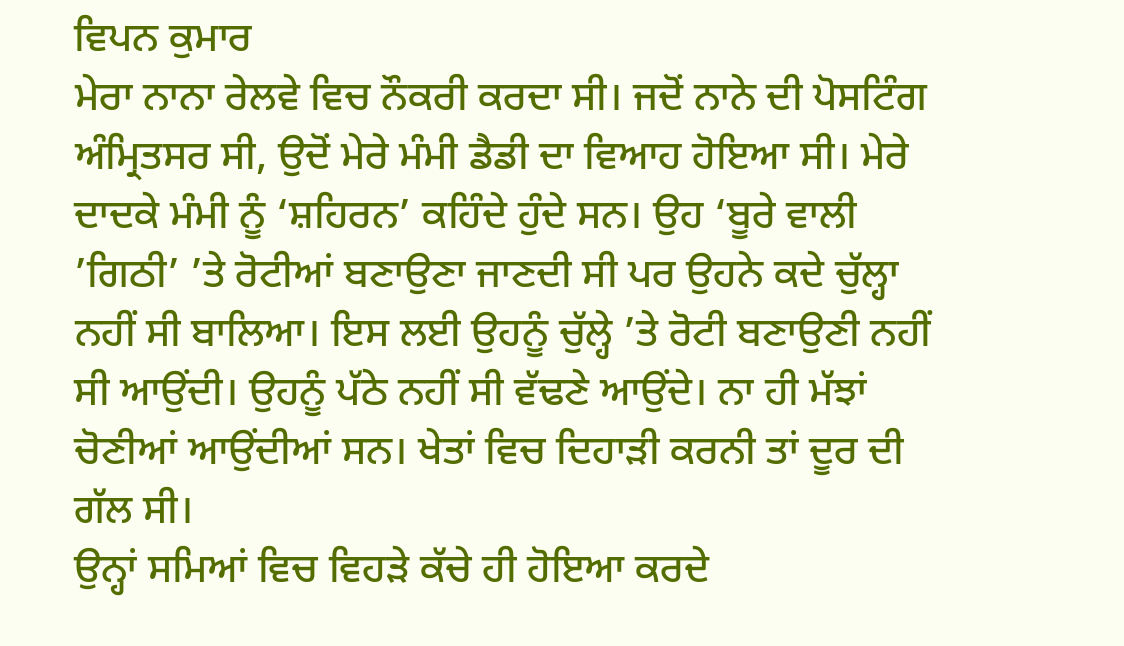ਵਿਪਨ ਕੁਮਾਰ
ਮੇਰਾ ਨਾਨਾ ਰੇਲਵੇ ਵਿਚ ਨੌਕਰੀ ਕਰਦਾ ਸੀ। ਜਦੋਂ ਨਾਨੇ ਦੀ ਪੋਸਟਿੰਗ ਅੰਮ੍ਰਿਤਸਰ ਸੀ, ਉਦੋਂ ਮੇਰੇ ਮੰਮੀ ਡੈਡੀ ਦਾ ਵਿਆਹ ਹੋਇਆ ਸੀ। ਮੇਰੇ ਦਾਦਕੇ ਮੰਮੀ ਨੂੰ ‘ਸ਼ਹਿਰਨ’ ਕਹਿੰਦੇ ਹੁੰਦੇ ਸਨ। ਉਹ ‘ਬੂਰੇ ਵਾਲੀ ’ਗਿਠੀ’ ’ਤੇ ਰੋਟੀਆਂ ਬਣਾਉਣਾ ਜਾਣਦੀ ਸੀ ਪਰ ਉਹਨੇ ਕਦੇ ਚੁੱਲ੍ਹਾ ਨਹੀਂ ਸੀ ਬਾਲਿਆ। ਇਸ ਲਈ ਉਹਨੂੰ ਚੁੱਲ੍ਹੇ ’ਤੇ ਰੋਟੀ ਬਣਾਉਣੀ ਨਹੀਂ ਸੀ ਆਉਂਦੀ। ਉਹਨੂੰ ਪੱਠੇ ਨਹੀਂ ਸੀ ਵੱਢਣੇ ਆਉਂਦੇ। ਨਾ ਹੀ ਮੱਝਾਂ ਚੋਣੀਆਂ ਆਉਂਦੀਆਂ ਸਨ। ਖੇਤਾਂ ਵਿਚ ਦਿਹਾੜੀ ਕਰਨੀ ਤਾਂ ਦੂਰ ਦੀ ਗੱਲ ਸੀ।
ਉਨ੍ਹਾਂ ਸਮਿਆਂ ਵਿਚ ਵਿਹੜੇ ਕੱਚੇ ਹੀ ਹੋਇਆ ਕਰਦੇ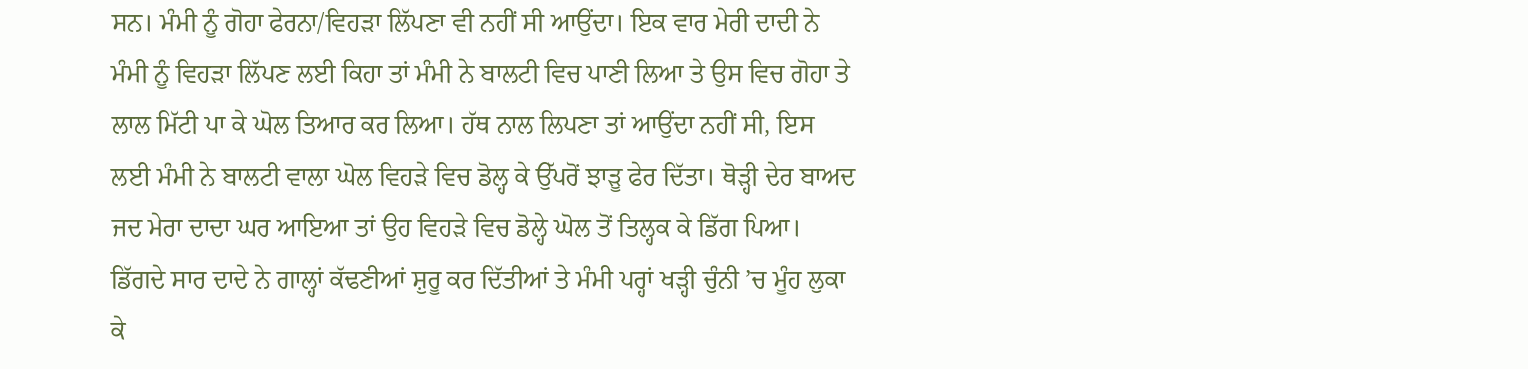ਸਨ। ਮੰਮੀ ਨੂੰ ਗੋਹਾ ਫੇਰਨਾ/ਵਿਹੜਾ ਲਿੱਪਣਾ ਵੀ ਨਹੀਂ ਸੀ ਆਉਂਦਾ। ਇਕ ਵਾਰ ਮੇਰੀ ਦਾਦੀ ਨੇ ਮੰਮੀ ਨੂੰ ਵਿਹੜਾ ਲਿੱਪਣ ਲਈ ਕਿਹਾ ਤਾਂ ਮੰਮੀ ਨੇ ਬਾਲਟੀ ਵਿਚ ਪਾਣੀ ਲਿਆ ਤੇ ਉਸ ਵਿਚ ਗੋਹਾ ਤੇ ਲਾਲ ਮਿੱਟੀ ਪਾ ਕੇ ਘੋਲ ਤਿਆਰ ਕਰ ਲਿਆ। ਹੱਥ ਨਾਲ ਲਿਪਣਾ ਤਾਂ ਆਉਂਦਾ ਨਹੀਂ ਸੀ, ਇਸ ਲਈ ਮੰਮੀ ਨੇ ਬਾਲਟੀ ਵਾਲਾ ਘੋਲ ਵਿਹੜੇ ਵਿਚ ਡੋਲ੍ਹ ਕੇ ਉੱਪਰੋਂ ਝਾੜੂ ਫੇਰ ਦਿੱਤਾ। ਥੋੜ੍ਹੀ ਦੇਰ ਬਾਅਦ ਜਦ ਮੇਰਾ ਦਾਦਾ ਘਰ ਆਇਆ ਤਾਂ ਉਹ ਵਿਹੜੇ ਵਿਚ ਡੋਲ੍ਹੇ ਘੋਲ ਤੋਂ ਤਿਲ੍ਹਕ ਕੇ ਡਿੱਗ ਪਿਆ। ਡਿੱਗਦੇ ਸਾਰ ਦਾਦੇ ਨੇ ਗਾਲ੍ਹਾਂ ਕੱਢਣੀਆਂ ਸ਼ੁਰੂ ਕਰ ਦਿੱਤੀਆਂ ਤੇ ਮੰਮੀ ਪਰ੍ਹਾਂ ਖੜ੍ਹੀ ਚੁੰਨੀ ’ਚ ਮੂੰਹ ਲੁਕਾ ਕੇ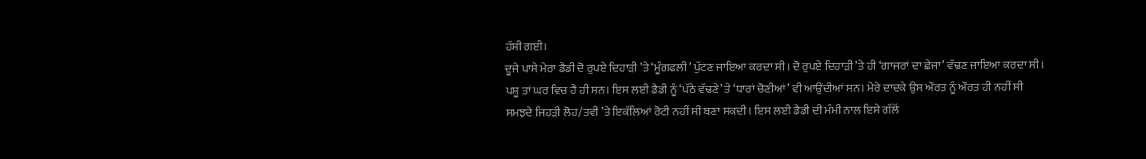ਹੱਸੀ ਗਈ।
ਦੂਜੇ ਪਾਸੇ ਮੇਰਾ ਡੈਡੀ ਦੋ ਰੁਪਏ ਦਿਹਾੜੀ ’ਤੇ ‘ਮੂੰਗਫਲੀ’ ਪੁੱਟਣ ਜਾਇਆ ਕਰਦਾ ਸੀ। ਦੋ ਰੁਪਏ ਦਿਹਾੜੀ ’ਤੇ ਹੀ ‘ਗਾਜਰਾਂ ਦਾ ਛੇਜਾ’ ਵੱਢਣ ਜਾਇਆ ਕਰਦਾ ਸੀ। ਪਸ਼ੂ ਤਾਂ ਘਰ ਵਿਚ ਹੈ ਹੀ ਸਨ। ਇਸ ਲਈ ਡੈਡੀ ਨੂੰ ‘ਪੱਠੇ ਵੱਢਣੇ’ ਤੇ ‘ਧਾਰਾਂ ਚੋਣੀਆਂ’ ਵੀ ਆਉਂਦੀਆਂ ਸਨ। ਮੇਰੇ ਦਾਦਕੇ ਉਸ ਔਰਤ ਨੂੰ ਔਰਤ ਹੀ ਨਹੀਂ ਸੀ ਸਮਝਦੇ ਜਿਹੜੀ ਲੋਹ/ਤਵੀ ’ਤੇ ਇਕੱਲਿਆਂ ਰੋਟੀ ਨਹੀਂ ਸੀ ਬਣਾ ਸਕਦੀ। ਇਸ ਲਈ ਡੈਡੀ ਦੀ ਮੰਮੀ ਨਾਲ ਇਸੇ ਗੱਲੋਂ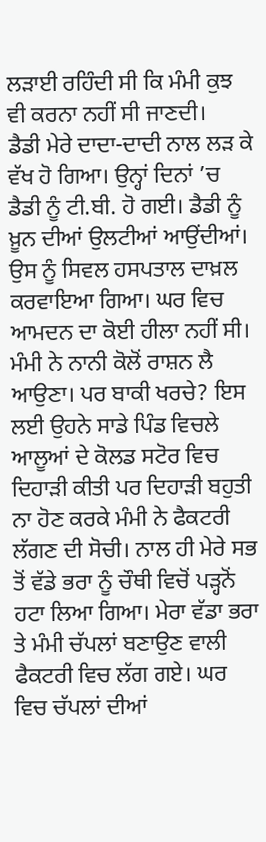ਲੜਾਈ ਰਹਿੰਦੀ ਸੀ ਕਿ ਮੰਮੀ ਕੁਝ ਵੀ ਕਰਨਾ ਨਹੀਂ ਸੀ ਜਾਣਦੀ।
ਡੈਡੀ ਮੇਰੇ ਦਾਦਾ-ਦਾਦੀ ਨਾਲ ਲੜ ਕੇ ਵੱਖ ਹੋ ਗਿਆ। ਉਨ੍ਹਾਂ ਦਿਨਾਂ ’ਚ ਡੈਡੀ ਨੂੰ ਟੀ.ਬੀ. ਹੋ ਗਈ। ਡੈਡੀ ਨੂੰ ਖ਼ੂਨ ਦੀਆਂ ਉਲਟੀਆਂ ਆਉਂਦੀਆਂ। ਉਸ ਨੂੰ ਸਿਵਲ ਹਸਪਤਾਲ ਦਾਖ਼ਲ ਕਰਵਾਇਆ ਗਿਆ। ਘਰ ਵਿਚ ਆਮਦਨ ਦਾ ਕੋਈ ਹੀਲਾ ਨਹੀਂ ਸੀ। ਮੰਮੀ ਨੇ ਨਾਨੀ ਕੋਲੋਂ ਰਾਸ਼ਨ ਲੈ ਆਉਣਾ। ਪਰ ਬਾਕੀ ਖਰਚੇ? ਇਸ ਲਈ ਉਹਨੇ ਸਾਡੇ ਪਿੰਡ ਵਿਚਲੇ ਆਲੂਆਂ ਦੇ ਕੋਲਡ ਸਟੋਰ ਵਿਚ ਦਿਹਾੜੀ ਕੀਤੀ ਪਰ ਦਿਹਾੜੀ ਬਹੁਤੀ ਨਾ ਹੋਣ ਕਰਕੇ ਮੰਮੀ ਨੇ ਫੈਕਟਰੀ ਲੱਗਣ ਦੀ ਸੋਚੀ। ਨਾਲ ਹੀ ਮੇਰੇ ਸਭ ਤੋਂ ਵੱਡੇ ਭਰਾ ਨੂੰ ਚੌਥੀ ਵਿਚੋਂ ਪੜ੍ਹਨੋਂ ਹਟਾ ਲਿਆ ਗਿਆ। ਮੇਰਾ ਵੱਡਾ ਭਰਾ ਤੇ ਮੰਮੀ ਚੱਪਲਾਂ ਬਣਾਉਣ ਵਾਲੀ ਫੈਕਟਰੀ ਵਿਚ ਲੱਗ ਗਏ। ਘਰ ਵਿਚ ਚੱਪਲਾਂ ਦੀਆਂ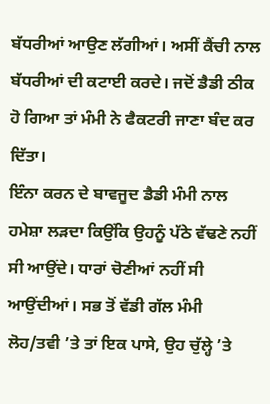ਬੱਧਰੀਆਂ ਆਉਣ ਲੱਗੀਆਂ। ਅਸੀਂ ਕੈਂਚੀ ਨਾਲ ਬੱਧਰੀਆਂ ਦੀ ਕਟਾਈ ਕਰਦੇ। ਜਦੋਂ ਡੈਡੀ ਠੀਕ ਹੋ ਗਿਆ ਤਾਂ ਮੰਮੀ ਨੇ ਫੈਕਟਰੀ ਜਾਣਾ ਬੰਦ ਕਰ ਦਿੱਤਾ।
ਇੰਨਾ ਕਰਨ ਦੇ ਬਾਵਜੂਦ ਡੈਡੀ ਮੰਮੀ ਨਾਲ ਹਮੇਸ਼ਾ ਲੜਦਾ ਕਿਉਂਕਿ ਉਹਨੂੰ ਪੱਠੇ ਵੱਢਣੇ ਨਹੀਂ ਸੀ ਆਉਂਦੇ। ਧਾਰਾਂ ਚੋਣੀਆਂ ਨਹੀਂ ਸੀ ਆਉਂਦੀਆਂ। ਸਭ ਤੋਂ ਵੱਡੀ ਗੱਲ ਮੰਮੀ ਲੋਹ/ਤਵੀ ’ਤੇ ਤਾਂ ਇਕ ਪਾਸੇ, ਉਹ ਚੁੱਲ੍ਹੇ ’ਤੇ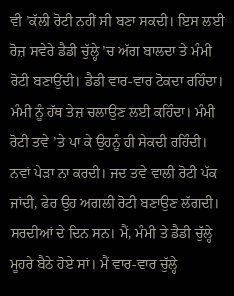ਵੀ ’ਕੱਲੀ ਰੋਟੀ ਨਹੀਂ ਸੀ ਬਣਾ ਸਕਦੀ। ਇਸ ਲਈ ਰੋਜ਼ ਸਵੇਰੇ ਡੈਡੀ ਚੁੱਲ੍ਹੇ ’ਚ ਅੱਗ ਬਾਲਦਾ ਤੇ ਮੰਮੀ ਰੋਟੀ ਬਣਾਉਂਦੀ। ਡੈਡੀ ਵਾਰ-ਵਾਰ ਟੋਕਦਾ ਰਹਿੰਦਾ। ਮੰਮੀ ਨੂੰ ਹੱਥ ਤੇਜ਼ ਚਲਾਉਣ ਲਈ ਕਹਿੰਦਾ। ਮੰਮੀ ਰੋਟੀ ਤਵੇ ’ਤੇ ਪਾ ਕੇ ਉਹਨੂੰ ਹੀ ਸੇਕਦੀ ਰਹਿੰਦੀ। ਨਵਾਂ ਪੇੜਾ ਨਾ ਕਰਦੀ। ਜਦ ਤਵੇ ਵਾਲੀ ਰੋਟੀ ਪੱਕ ਜਾਂਦੀ, ਫੇਰ ਉਹ ਅਗਲੀ ਰੋਟੀ ਬਣਾਉਣ ਲੱਗਦੀ।
ਸਰਦੀਆਂ ਦੇ ਦਿਨ ਸਨ। ਮੈਂ, ਮੰਮੀ ਤੇ ਡੈਡੀ ਚੁੱਲ੍ਹੇ ਮੂਹਰੇ ਬੈਠੇ ਹੋਏ ਸਾਂ। ਮੈਂ ਵਾਰ-ਵਾਰ ਚੁੱਲ੍ਹੇ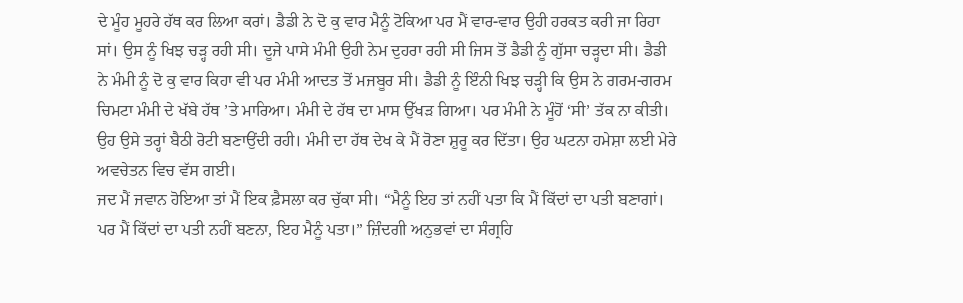ਦੇ ਮੂੰਹ ਮੂਹਰੇ ਹੱਥ ਕਰ ਲਿਆ ਕਰਾਂ। ਡੈਡੀ ਨੇ ਦੋ ਕੁ ਵਾਰ ਮੈਨੂੰ ਟੋਕਿਆ ਪਰ ਮੈਂ ਵਾਰ-ਵਾਰ ਉਹੀ ਹਰਕਤ ਕਰੀ ਜਾ ਰਿਹਾ ਸਾਂ। ਉਸ ਨੂੰ ਖਿਝ ਚੜ੍ਹ ਰਹੀ ਸੀ। ਦੂਜੇ ਪਾਸੇ ਮੰਮੀ ਉਹੀ ਨੇਮ ਦੁਹਰਾ ਰਹੀ ਸੀ ਜਿਸ ਤੋਂ ਡੈਡੀ ਨੂੰ ਗੁੱਸਾ ਚੜ੍ਹਦਾ ਸੀ। ਡੈਡੀ ਨੇ ਮੰਮੀ ਨੂੰ ਦੋ ਕੁ ਵਾਰ ਕਿਹਾ ਵੀ ਪਰ ਮੰਮੀ ਆਦਤ ਤੋਂ ਮਜਬੂਰ ਸੀ। ਡੈਡੀ ਨੂੰ ਇੰਨੀ ਖਿਝ ਚੜ੍ਹੀ ਕਿ ਉਸ ਨੇ ਗਰਮ-ਗਰਮ ਚਿਮਟਾ ਮੰਮੀ ਦੇ ਖੱਬੇ ਹੱਥ ’ਤੇ ਮਾਰਿਆ। ਮੰਮੀ ਦੇ ਹੱਥ ਦਾ ਮਾਸ ਉੱਖੜ ਗਿਆ। ਪਰ ਮੰਮੀ ਨੇ ਮੂੰਹੋਂ ‘ਸੀ’ ਤੱਕ ਨਾ ਕੀਤੀ। ਉਹ ਉਸੇ ਤਰ੍ਹਾਂ ਬੈਠੀ ਰੋਟੀ ਬਣਾਉਂਦੀ ਰਹੀ। ਮੰਮੀ ਦਾ ਹੱਥ ਦੇਖ ਕੇ ਮੈਂ ਰੋਣਾ ਸ਼ੁਰੂ ਕਰ ਦਿੱਤਾ। ਉਹ ਘਟਨਾ ਹਮੇਸ਼ਾ ਲਈ ਮੇਰੇ ਅਵਚੇਤਨ ਵਿਚ ਵੱਸ ਗਈ।
ਜਦ ਮੈਂ ਜਵਾਨ ਹੋਇਆ ਤਾਂ ਮੈਂ ਇਕ ਫ਼ੈਸਲਾ ਕਰ ਚੁੱਕਾ ਸੀ। “ਮੈਨੂੰ ਇਹ ਤਾਂ ਨਹੀਂ ਪਤਾ ਕਿ ਮੈਂ ਕਿੱਦਾਂ ਦਾ ਪਤੀ ਬਣਾਗਾਂ। ਪਰ ਮੈਂ ਕਿੱਦਾਂ ਦਾ ਪਤੀ ਨਹੀਂ ਬਣਨਾ, ਇਹ ਮੈਨੂੰ ਪਤਾ।” ਜ਼ਿੰਦਗੀ ਅਨੁਭਵਾਂ ਦਾ ਸੰਗ੍ਰਹਿ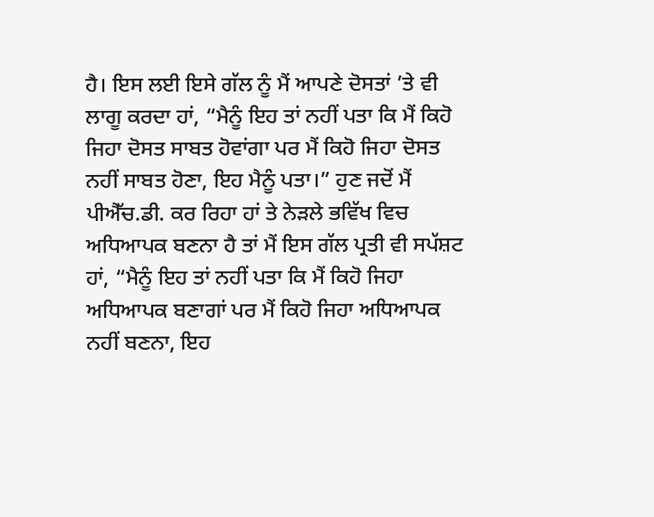ਹੈ। ਇਸ ਲਈ ਇਸੇ ਗੱਲ ਨੂੰ ਮੈਂ ਆਪਣੇ ਦੋਸਤਾਂ ’ਤੇ ਵੀ ਲਾਗੂ ਕਰਦਾ ਹਾਂ, “ਮੈਨੂੰ ਇਹ ਤਾਂ ਨਹੀਂ ਪਤਾ ਕਿ ਮੈਂ ਕਿਹੋ ਜਿਹਾ ਦੋਸਤ ਸਾਬਤ ਹੋਵਾਂਗਾ ਪਰ ਮੈਂ ਕਿਹੋ ਜਿਹਾ ਦੋਸਤ ਨਹੀਂ ਸਾਬਤ ਹੋਣਾ, ਇਹ ਮੈਨੂੰ ਪਤਾ।” ਹੁਣ ਜਦੋਂ ਮੈਂ ਪੀਐੱਚ.ਡੀ. ਕਰ ਰਿਹਾ ਹਾਂ ਤੇ ਨੇੜਲੇ ਭਵਿੱਖ ਵਿਚ ਅਧਿਆਪਕ ਬਣਨਾ ਹੈ ਤਾਂ ਮੈਂ ਇਸ ਗੱਲ ਪ੍ਰਤੀ ਵੀ ਸਪੱਸ਼ਟ ਹਾਂ, “ਮੈਨੂੰ ਇਹ ਤਾਂ ਨਹੀਂ ਪਤਾ ਕਿ ਮੈਂ ਕਿਹੋ ਜਿਹਾ ਅਧਿਆਪਕ ਬਣਾਗਾਂ ਪਰ ਮੈਂ ਕਿਹੋ ਜਿਹਾ ਅਧਿਆਪਕ ਨਹੀਂ ਬਣਨਾ, ਇਹ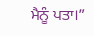ਮੈਨੂੰ ਪਤਾ।”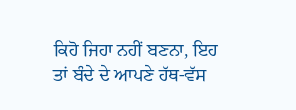ਕਿਹੋ ਜਿਹਾ ਨਹੀਂ ਬਣਨਾ, ਇਹ ਤਾਂ ਬੰਦੇ ਦੇ ਆਪਣੇ ਹੱਥ-ਵੱਸ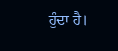ਹੁੰਦਾ ਹੈ।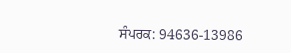ਸੰਪਰਕ: 94636-13986